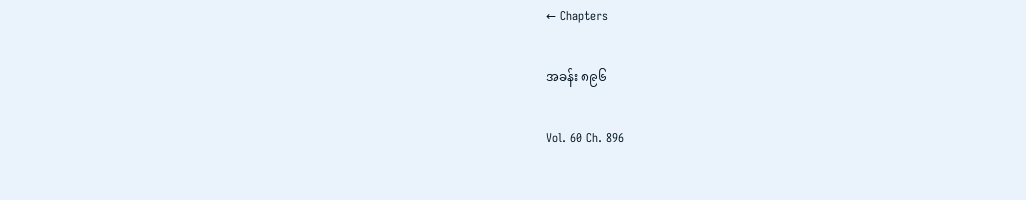← Chapters

အခန်း ၈၉၆

Vol. 60 Ch. 896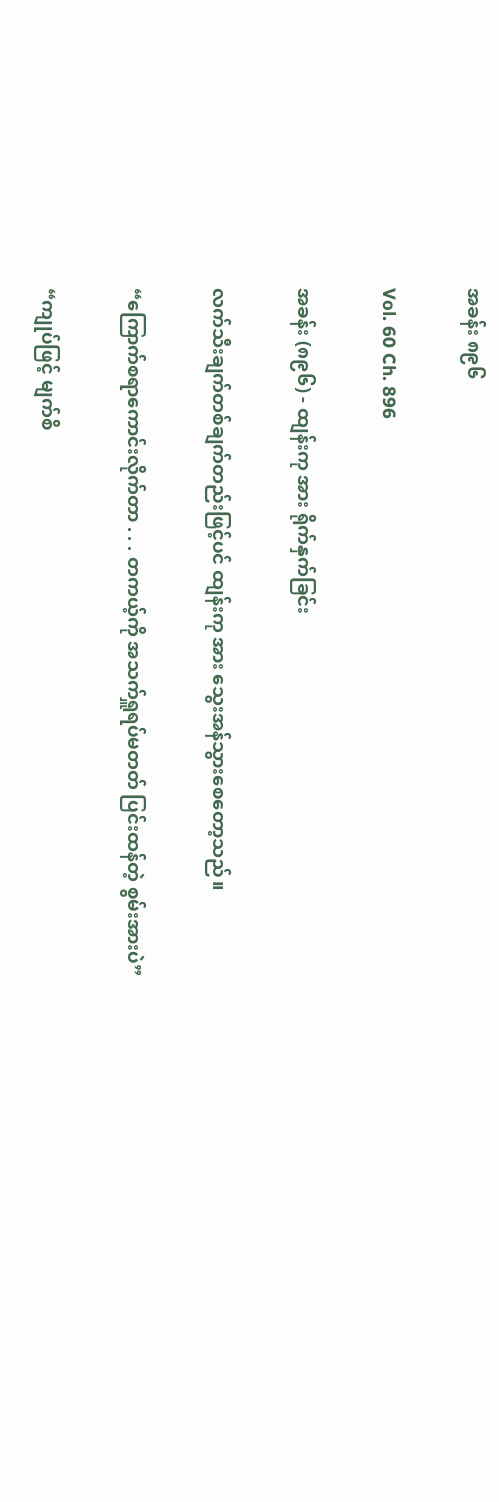အခန်း ၈၉၆

Vol. 60 Ch. 896

အခန်း (၈၉၆) - ထျန်းကု အား ရိုက်နှက်ခြင်း

လက်သီးချက်တစ်ချက်တည်းဖြင့်ပင် ထျန်းကု အား သွေးအန်သွားစေတော့သည်။

“ကြောက်စရာကောင်းလိုက်တာ . . . တကယ့်ကို အသက်ရှူရပ်မတတ် ပြင်းထန်တဲ့ စွမ်းအားပဲ”

“ကျုပ်ဖြင့် မျက်စိ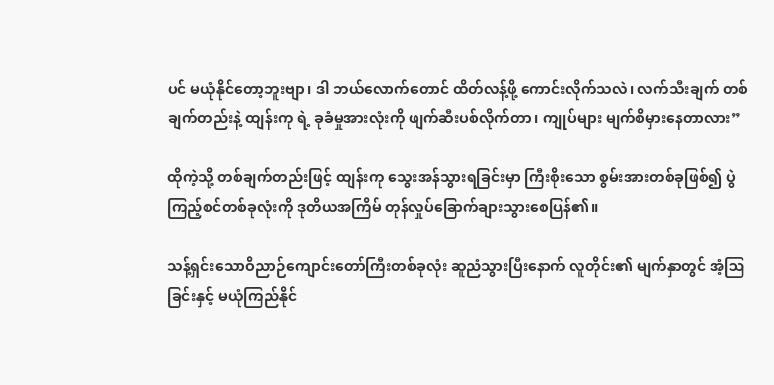ပင် မယုံနိုင်တော့ဘူးဗျာ၊ ဒါ ဘယ်လောက်တောင် ထိတ်လန့်ဖို့ ကောင်းလိုက်သလဲ၊ လက်သီးချက် တစ်ချက်တည်းနဲ့ ထျန်းကု ရဲ့ ခုခံမှုအားလုံးကို ဖျက်ဆီးပစ်လိုက်တာ၊ ကျုပ်များ မျက်စိမှားနေတာလား”

ထိုကဲ့သို့ တစ်ချက်တည်းဖြင့် ထျန်းကု သွေးအန်သွားရခြင်းမှာ ကြီးစိုးသော စွမ်းအားတစ်ခုဖြစ်၍ ပွဲကြည့်စင်တစ်ခုလုံးကို ဒုတိယအကြိမ် တုန်လှုပ်ခြောက်ချားသွားစေပြန်၏။

သန့်ရှင်းသောဝိညာဉ်ကျောင်းတော်ကြီးတစ်ခုလုံး ဆူညံသွားပြီးနောက် လူတိုင်း၏ မျက်နှာတွင် အံ့ဩခြင်းနှင့် မယုံကြည်နိုင်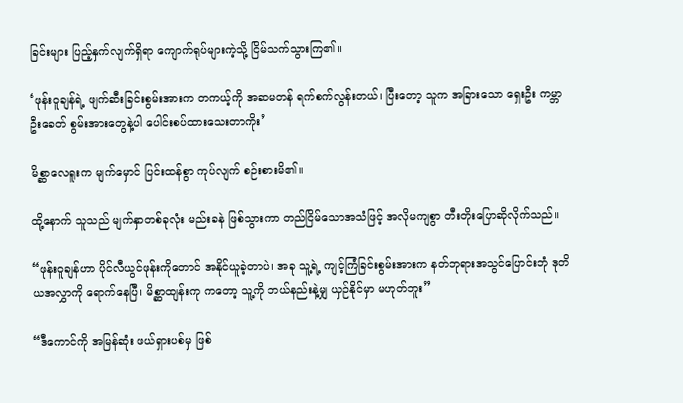ခြင်းများ ပြည့်နှက်လျက်ရှိရာ ကျောက်ရုပ်များကဲ့သို့ ငြိမ်သက်သွားကြ၏။

‘ဖုန်းဝူချန်ရဲ့ ဖျက်ဆီးခြင်းစွမ်းအားက တကယ့်ကို အဆမတန် ရက်စက်လွန်းတယ်၊ ပြီးတော့ သူက အခြားသော ရှေးဦး ကမ္ဘာဦးခေတ် စွမ်းအားတွေနဲ့ပါ ပေါင်းစပ်ထားသေးတာကိုး’

မိစ္ဆာလေရူးက မျက်မှောင် ပြင်းထန်စွာ ကုပ်လျက် စဉ်းစားမိ၏။

ထို့နောက် သူသည် မျက်နှာတစ်ခုလုံး မည်းခနဲ ဖြစ်သွားကာ တည်ငြိမ်သောအသံဖြင့် အလိုမကျစွာ တီးတိုးပြောဆိုလိုက်သည်။

“ဖုန်းဝူချန်ဟာ ပိုင်လီယွင်ဖုန်းကိုတောင် အနိုင်ယူခဲ့တာပဲ၊ အခု သူ့ရဲ့ ကျင့်ကြံခြင်းစွမ်းအားက နတ်ဘုရားအသွင်ပြောင်းဘုံ ဒုတိယအလွှာကို ရောက်နေပြီ၊ မိစ္ဆာထျန်းကု ကတော့ သူ့ကို ဘယ်နည်းနဲ့မျှ ယှဉ်နိုင်မှာ မဟုတ်ဘူး”

“ဒီကောင်ကို အမြန်ဆုံး ဖယ်ရှားပစ်မှ ဖြစ်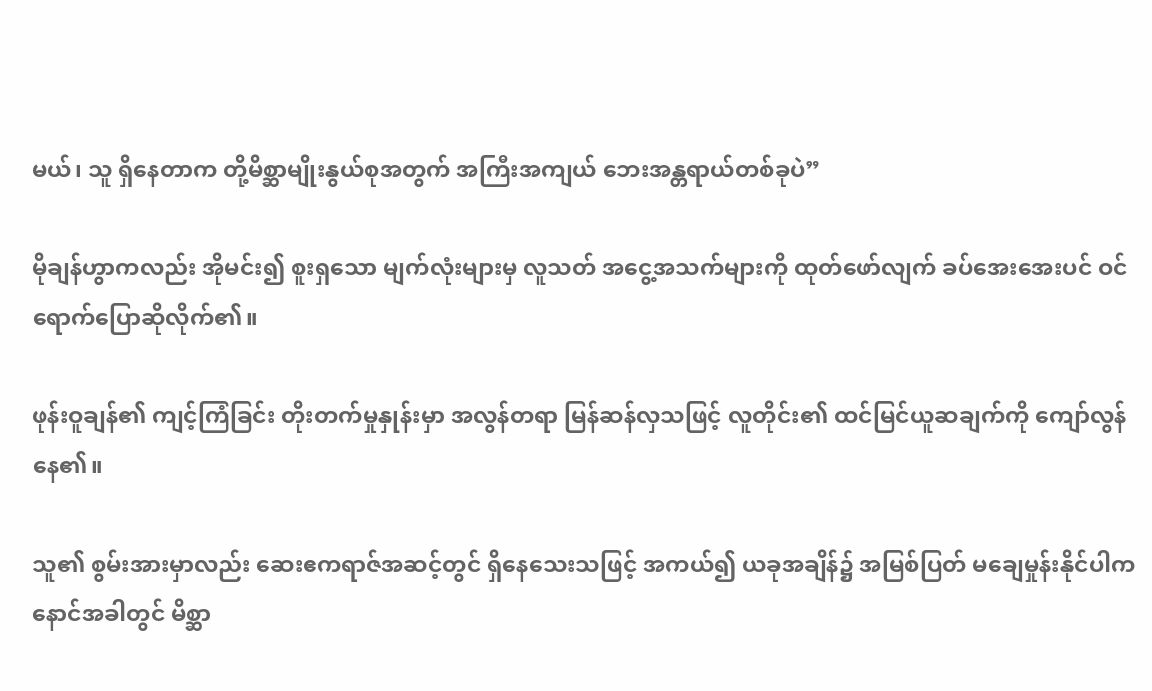မယ်၊ သူ ရှိနေတာက တို့မိစ္ဆာမျိုးနွယ်စုအတွက် အကြီးအကျယ် ဘေးအန္တရာယ်တစ်ခုပဲ”

မိုချန်ဟွာကလည်း အိုမင်း၍ စူးရှသော မျက်လုံးများမှ လူသတ် အငွေ့အသက်များကို ထုတ်ဖော်လျက် ခပ်အေးအေးပင် ဝင်ရောက်ပြောဆိုလိုက်၏။

ဖုန်းဝူချန်၏ ကျင့်ကြံခြင်း တိုးတက်မှုနှုန်းမှာ အလွန်တရာ မြန်ဆန်လှသဖြင့် လူတိုင်း၏ ထင်မြင်ယူဆချက်ကို ကျော်လွန်နေ၏။

သူ၏ စွမ်းအားမှာလည်း ဆေးဧကရာဇ်အဆင့်တွင် ရှိနေသေးသဖြင့် အကယ်၍ ယခုအချိန်၌ အမြစ်ပြတ် မချေမှုန်းနိုင်ပါက နောင်အခါတွင် မိစ္ဆာ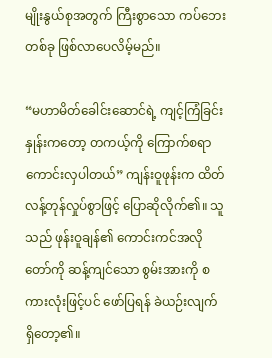မျိုးနွယ်စုအတွက် ကြီးစွာသော ကပ်ဘေး တစ်ခု ဖြစ်လာပေလိမ့်မည်။

“မဟာမိတ်ခေါင်းဆောင်ရဲ့ ကျင့်ကြံခြင်းနှုန်းကတော့ တကယ့်ကို ကြောက်စရာကောင်းလှပါတယ်” ကျန်းဝူဖုန်းက ထိတ်လန့်တုန်လှုပ်စွာဖြင့် ပြောဆိုလိုက်၏။ သူသည် ဖုန်းဝူချန်၏ ကောင်းကင်အလိုတော်ကို ဆန့်ကျင်သော စွမ်းအားကို စကားလုံးဖြင့်ပင် ဖော်ပြရန် ခဲယဉ်းလျက် ရှိတော့၏။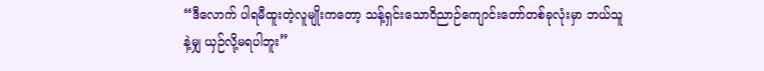“ဒီလောက် ပါရမီထူးတဲ့လူမျိုးကတော့ သန့်ရှင်းသောဝိညာဉ်ကျောင်းတော်တစ်ခုလုံးမှာ ဘယ်သူနဲ့မျှ ယှဉ်လို့မရပါဘူး”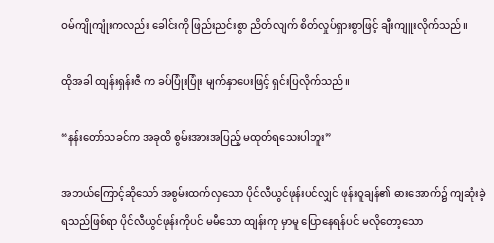ဝမ်ကျိုကျုံးကလည်း ခေါင်းကို ဖြည်းညင်းစွာ ညိတ်လျက် စိတ်လှုပ်ရှားစွာဖြင့် ချီးကျူးလိုက်သည်။

ထိုအခါ ထျန်းရှန်းဇီ က ခပ်ပြုံးပြုံး မျက်နှာပေးဖြင့် ရှင်းပြလိုက်သည်။

“နန်းတော်သခင်က အခုထိ စွမ်းအားအပြည့် မထုတ်ရသေးပါဘူး”

အဘယ်ကြောင့်ဆိုသော် အစွမ်းထက်လှသော ပိုင်လီယွင်ဖုန်းပင်လျှင် ဖုန်းဝူချန်၏ ဓားအောက်၌ ကျဆုံးခဲ့ရသည်ဖြစ်ရာ ပိုင်လီယွင်ဖုန်းကိုပင် မမီသော ထျန်းကု မှာမူ ပြောနေရန်ပင် မလိုတော့သော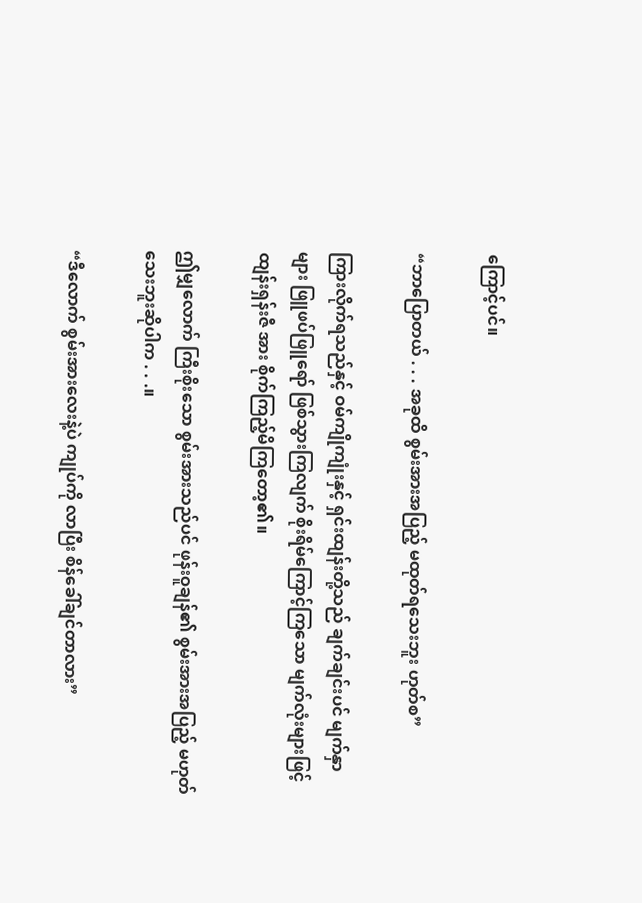ကြောင့်ပင်။

“ဘာပြောတယ် . . . အခုထိ စွမ်းအားအပြည့် မထုတ်ရသေးဘူး ဟုတ်စ”

ကြားလိုက်ရသည်နှင့် ဝမ်ကျိုကျုံးနှင့် ရှင်းထျန်းတို့သည် ချက်ချင်းပင် မျက်နှာများ ဖြူဖပ်ဖြူရော် ဖြစ်သွားကြလျက် စိုးရိမ်ကြောင့်ကြသော မျက်လုံးများဖြင့် ထျန်းရှန်းဇီ အား စိုက်ကြည့်မိကြတော့၏။

ဤမျှလောက် ကြီးစိုးသော စွမ်းအားသည်ပင် ဖုန်းဝူချန်၏ စွမ်းအားအပြည့် မဟုတ်သေးဘူးဆိုပါက . . .။

“ဒီလောက် စွမ်းအားလေးနဲ့ပဲ ကျုပ်ကို လာပြီး စိန်ခေါ်ချင်တာလား”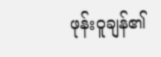ဖုန်းဝူချန်၏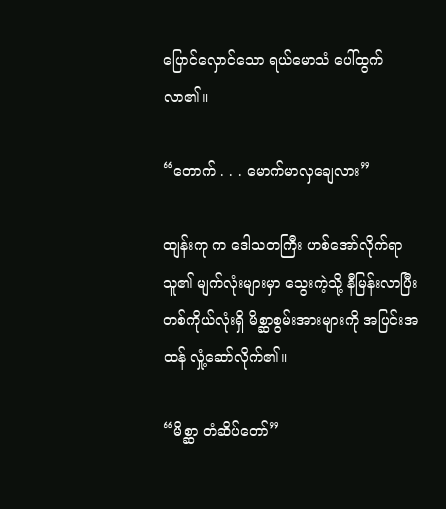ပြောင်လှောင်သော ရယ်မောသံ ပေါ်ထွက်လာ၏။

“တောက် . . . မောက်မာလှချေလား”

ထျန်းကု က ဒေါသတကြီး ဟစ်အော်လိုက်ရာ သူ၏ မျက်လုံးများမှာ သွေးကဲ့သို့ နီမြန်းလာပြီး တစ်ကိုယ်လုံးရှိ မိစ္ဆာစွမ်းအားများကို အပြင်းအထန် လှုံ့ဆော်လိုက်၏။

“မိစ္ဆာ တံဆိပ်တော်”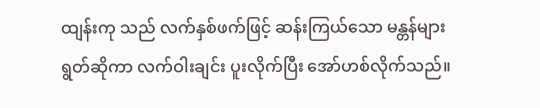ထျန်းကု သည် လက်နှစ်ဖက်ဖြင့် ဆန်းကြယ်သော မန္တန်များ ရွတ်ဆိုကာ လက်ဝါးချင်း ပူးလိုက်ပြီး အော်ဟစ်လိုက်သည်။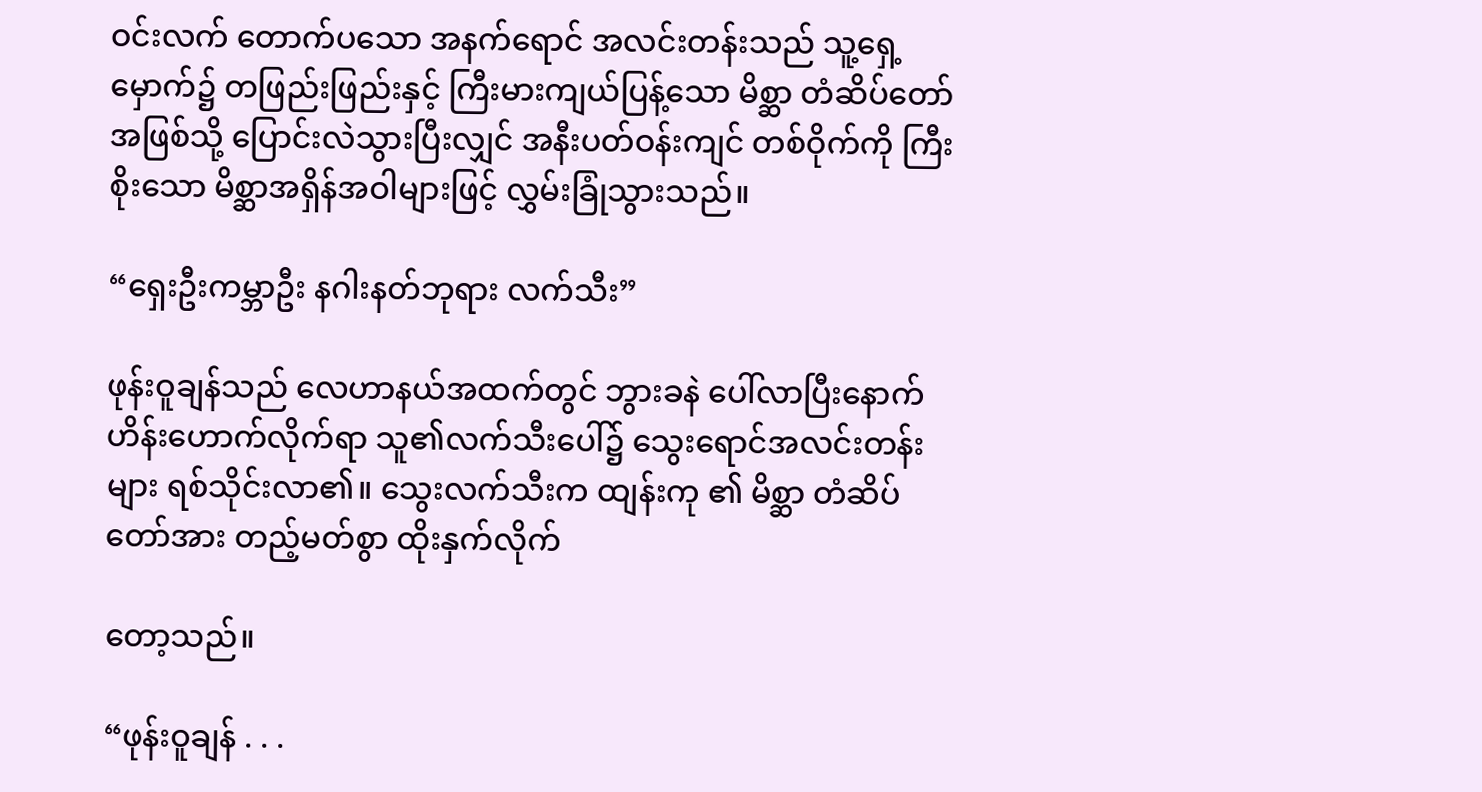ဝင်းလက် တောက်ပသော အနက်ရောင် အလင်းတန်းသည် သူ့ရှေ့မှောက်၌ တဖြည်းဖြည်းနှင့် ကြီးမားကျယ်ပြန့်သော မိစ္ဆာ တံဆိပ်တော်အဖြစ်သို့ ပြောင်းလဲသွားပြီးလျှင် အနီးပတ်ဝန်းကျင် တစ်ဝိုက်ကို ကြီးစိုးသော မိစ္ဆာအရှိန်အဝါများဖြင့် လွှမ်းခြုံသွားသည်။

“ရှေးဦးကမ္ဘာဦး နဂါးနတ်ဘုရား လက်သီး”

ဖုန်းဝူချန်သည် လေဟာနယ်အထက်တွင် ဘွားခနဲ ပေါ်လာပြီးနောက် ဟိန်းဟောက်လိုက်ရာ သူ၏လက်သီးပေါ်၌ သွေးရောင်အလင်းတန်းများ ရစ်သိုင်းလာ၏။ သွေးလက်သီးက ထျန်းကု ၏ မိစ္ဆာ တံဆိပ်တော်အား တည့်မတ်စွာ ထိုးနှက်လိုက်

တော့သည်။

“ဖုန်းဝူချန် . . .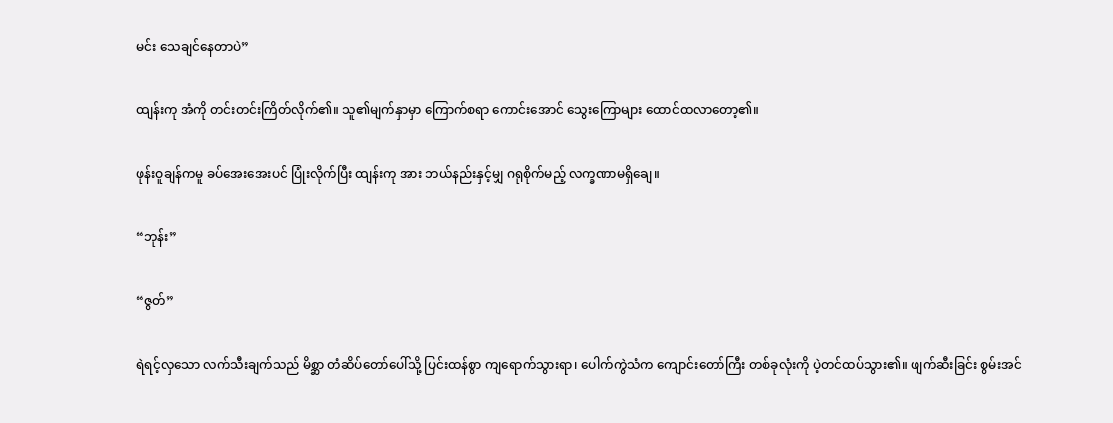မင်း သေချင်နေတာပဲ”

ထျန်းကု အံကို တင်းတင်းကြိတ်လိုက်၏။ သူ၏မျက်နှာမှာ ကြောက်စရာ ကောင်းအောင်‌ သွေးကြောများ ထောင်ထလာတော့၏။

ဖုန်းဝူချန်ကမူ ခပ်အေးအေးပင် ပြုံးလိုက်ပြီး ထျန်းကု အား ဘယ်နည်းနှင့်မျှ ဂရုစိုက်မည့် လက္ခဏာမရှိချေ။

“ဘုန်း”

“ဇွတ်”

ရဲရင့်လှသော လက်သီးချက်သည် မိစ္ဆာ တံဆိပ်တော်ပေါ်သို့ ပြင်းထန်စွာ ကျရောက်သွားရာ၊ ပေါက်ကွဲသံက ကျောင်းတော်ကြီး တစ်ခုလုံးကို ပဲ့တင်ထပ်သွား၏။ ဖျက်ဆီးခြင်း စွမ်းအင်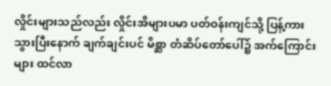လှိုင်းများသည်လည်း လှိုင်းအိများပမာ ပတ်ဝန်းကျင်သို့ ပြန့်ကားသွားပြီးနောက် ချက်ချင်းပင် မိစ္ဆာ တံဆိပ်တော်ပေါ်၌ အက်ကြောင်းများ ထင်လာ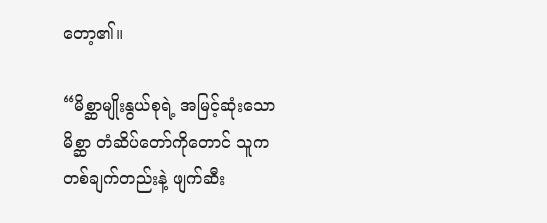တော့၏။

“မိစ္ဆာမျိုးနွယ်စုရဲ့ အမြင့်ဆုံးသော မိစ္ဆာ တံဆိပ်တော်ကိုတောင် သူက တစ်ချက်တည်းနဲ့ ဖျက်ဆီး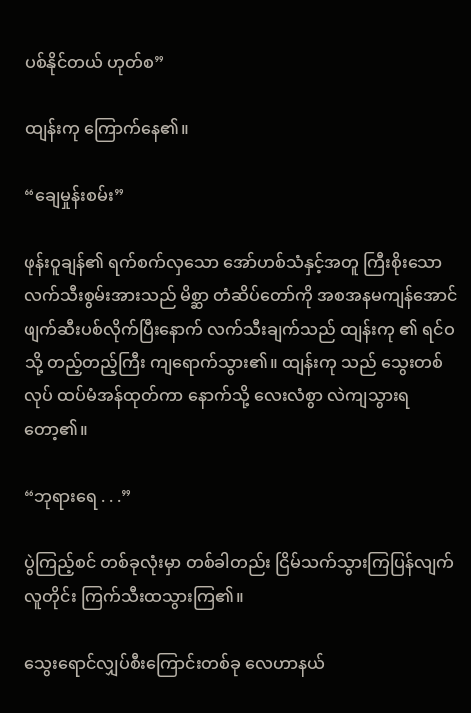ပစ်နိုင်တယ် ဟုတ်စ”

ထျန်းကု ကြောက်နေ၏။

“ချေမှုန်းစမ်း”

ဖုန်းဝူချန်၏ ရက်စက်လှသော အော်ဟစ်သံနှင့်အတူ ကြီးစိုးသော လက်သီးစွမ်းအားသည် မိစ္ဆာ တံဆိပ်တော်ကို အစအနမကျန်အောင် ဖျက်ဆီးပစ်လိုက်ပြီးနောက် လက်သီးချက်သည် ထျန်းကု ၏ ရင်ဝသို့ တည့်တည့်ကြီး ကျရောက်သွား၏။ ထျန်းကု သည် သွေးတစ်လုပ် ထပ်မံအန်ထုတ်ကာ နောက်သို့ လေးလံစွာ လဲကျသွားရတော့၏။

“ဘုရားရေ . . .”

ပွဲကြည့်စင် တစ်ခုလုံးမှာ တစ်ခါတည်း ငြိမ်သက်သွားကြပြန်လျက် လူတိုင်း ကြက်သီးထသွားကြ၏။

သွေးရောင်လျှပ်စီးကြောင်းတစ်ခု လေဟာနယ်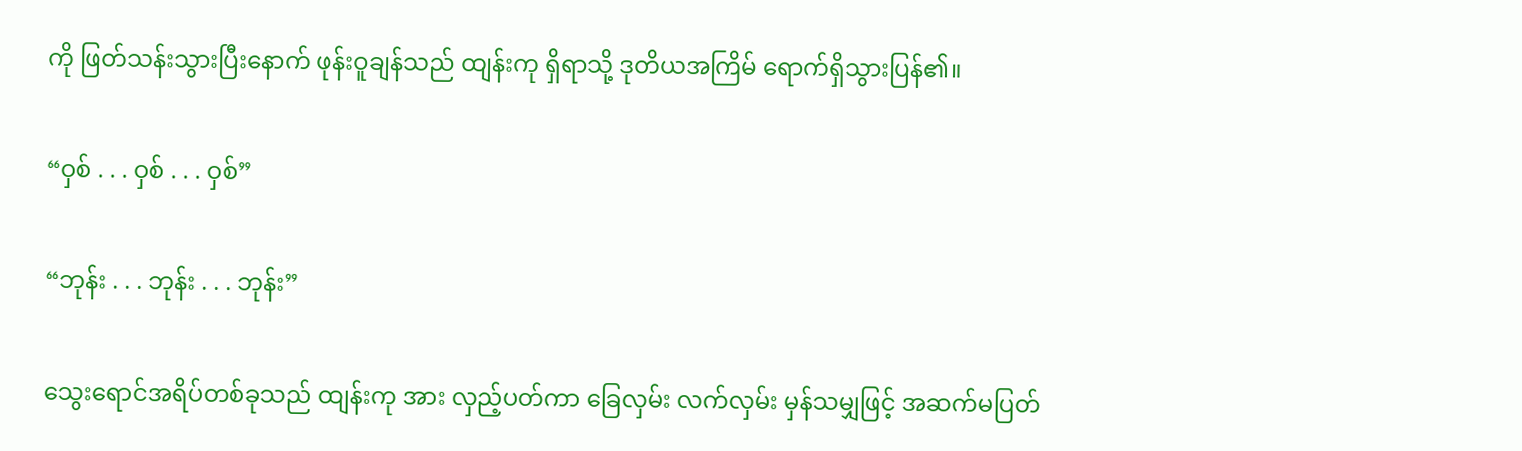ကို ဖြတ်သန်းသွားပြီးနောက် ဖုန်းဝူချန်သည် ထျန်းကု ရှိရာသို့ ဒုတိယအကြိမ် ရောက်ရှိသွားပြန်၏။

“ဝှစ် . . . ဝှစ် . . . ဝှစ်”

“ဘုန်း . . . ဘုန်း . . . ဘုန်း”

သွေးရောင်အရိပ်တစ်ခုသည် ထျန်းကု အား လှည့်ပတ်ကာ ခြေလှမ်း လက်လှမ်း မှန်သမျှဖြင့် အဆက်မပြတ်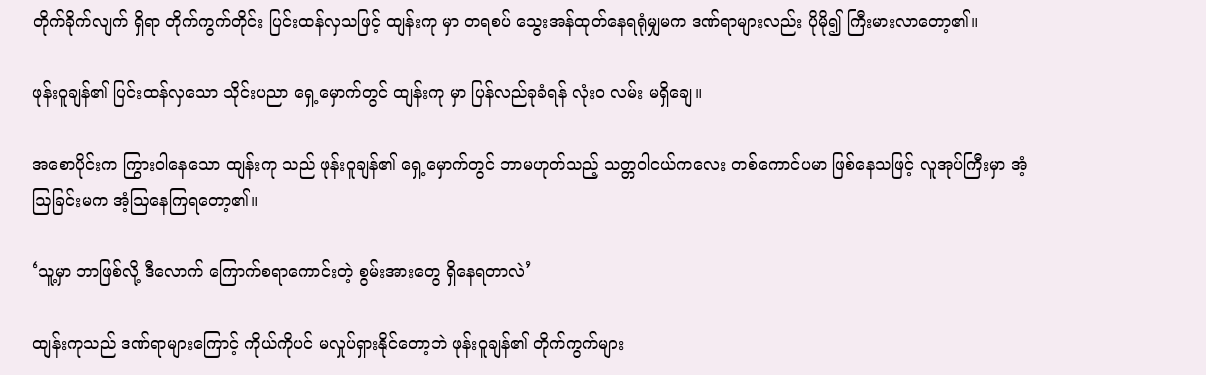တိုက်ခိုက်လျက် ရှိရာ တိုက်ကွက်တိုင်း ပြင်းထန်လှသဖြင့် ထျန်းကု မှာ တရစပ် သွေးအန်ထုတ်နေရရုံမျှမက ဒဏ်ရာများလည်း ပိုမို၍ ကြီးမားလာတော့၏။

ဖုန်းဝူချန်၏ ပြင်းထန်လှသော သိုင်းပညာ ရှေ့မှောက်တွင် ထျန်းကု မှာ ပြန်လည်ခုခံရန် လုံးဝ လမ်း မရှိချေ။

အစောပိုင်းက ကြွားဝါနေသော ထျန်းကု သည် ဖုန်းဝူချန်၏ ရှေ့မှောက်တွင် ဘာမဟုတ်သည့် သတ္တဝါငယ်ကလေး တစ်ကောင်ပမာ ဖြစ်နေသဖြင့် လူအုပ်ကြီးမှာ အံ့ဩခြင်းမက အံ့ဩနေကြရတော့၏။

‘သူ့မှာ ဘာဖြစ်လို့ ဒီလောက် ကြောက်စရာကောင်းတဲ့ စွမ်းအားတွေ ရှိနေရတာလဲ’

ထျန်းကုသည် ဒဏ်ရာများကြောင့် ကိုယ်ကိုပင် မလှုပ်ရှားနိုင်တော့ဘဲ ဖုန်းဝူချန်၏ တိုက်ကွက်များ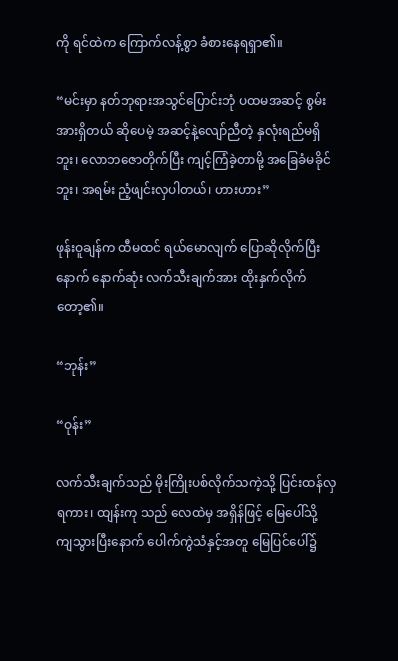ကို ရင်ထဲက ကြောက်လန့်စွာ ခံစားနေရရှာ၏။

“မင်းမှာ နတ်ဘုရားအသွင်ပြောင်းဘုံ ပထမအဆင့် စွမ်းအားရှိတယ် ဆိုပေမဲ့ အဆင့်နဲ့လျော်ညီတဲ့ နှလုံးရည်မရှိဘူး၊ လောဘဇောတိုက်ပြီး ကျင့်ကြံခဲ့တာမို့ အခြေခံမခိုင်ဘူး၊ အရမ်း ညံ့ဖျင်းလှပါတယ်၊ ဟားဟား”

ဖုန်းဝူချန်က ထီမထင် ရယ်မောလျက် ပြောဆိုလိုက်ပြီးနောက် နောက်ဆုံး လက်သီးချက်အား ထိုးနှက်လိုက်တော့၏။

“ဘုန်း”

“ဝုန်း”

လက်သီးချက်သည် မိုးကြိုးပစ်လိုက်သကဲ့သို့ ပြင်းထန်လှရကား၊ ထျန်းကု သည် လေထဲမှ အရှိန်ဖြင့် မြေပေါ်သို့ ကျသွားပြီးနောက် ပေါက်ကွဲသံနှင့်အတူ မြေပြင်ပေါ်၌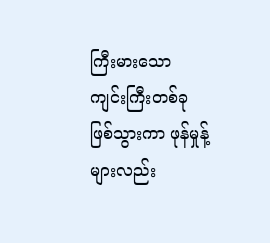ကြီးမားသော ကျင်းကြီးတစ်ခု ဖြစ်သွားကာ ဖုန်မှုန့်များလည်း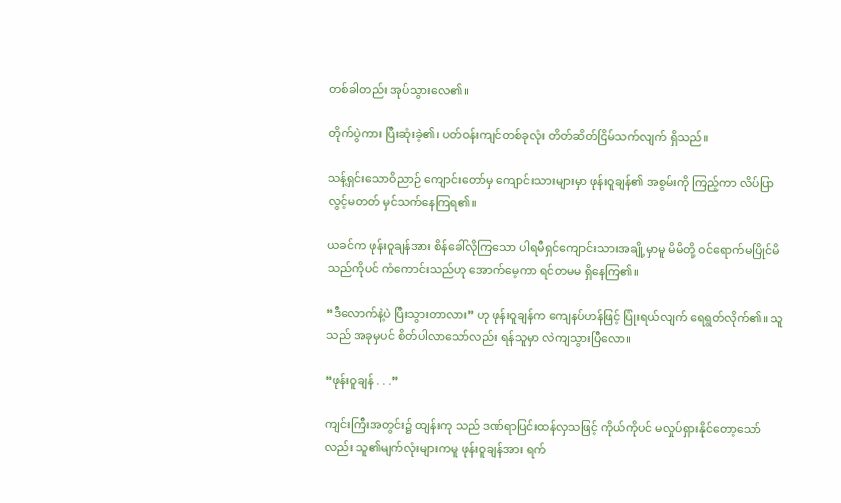တစ်ခါတည်း အုပ်သွားလေ၏။

တိုက်ပွဲကား ပြီးဆုံးခဲ့၏၊ ပတ်ဝန်းကျင်တစ်ခုလုံး တိတ်ဆိတ်ငြိမ်သက်လျက် ရှိသည်။

သန့်ရှင်းသောဝိညာဉ် ကျောင်းတော်မှ ကျောင်းသားများမှာ ဖုန်းဝူချန်၏ အစွမ်းကို ကြည့်ကာ လိပ်ပြာလွင့်မတတ် မှင်သက်နေကြရ၏။

ယခင်က ဖုန်းဝူချန်အား စိန်ခေါ်လိုကြသော ပါရမီရှင်ကျောင်းသားအချို့မှာမူ မိမိတို့ ဝင်ရောက်မပြိုင်မိသည်ကိုပင် ကံကောင်းသည်ဟု အောက်မေ့ကာ ရင်တမမ ရှိနေကြ၏။

“ဒီလောက်နဲ့ပဲ ပြီးသွားတာလား” ဟု ဖုန်းဝူချန်က ကျေနပ်ဟန်ဖြင့် ပြုံးရယ်လျက် ရေရွတ်လိုက်၏။ သူသည် အခုမှပင် စိတ်ပါလာသော်လည်း ရန်သူမှာ လဲကျသွားပြီလော။

“ဖုန်းဝူချန် . . .”

ကျင်းကြီးအတွင်း၌ ထျန်းကု သည် ဒဏ်ရာပြင်းထန်လှသဖြင့် ကိုယ်ကိုပင် မလှုပ်ရှားနိုင်တော့သော်လည်း သူ၏မျက်လုံးများကမူ ဖုန်းဝူချန်အား ရက်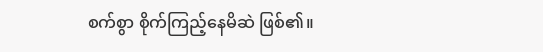စက်စွာ စိုက်ကြည့်နေမိဆဲ ဖြစ်၏။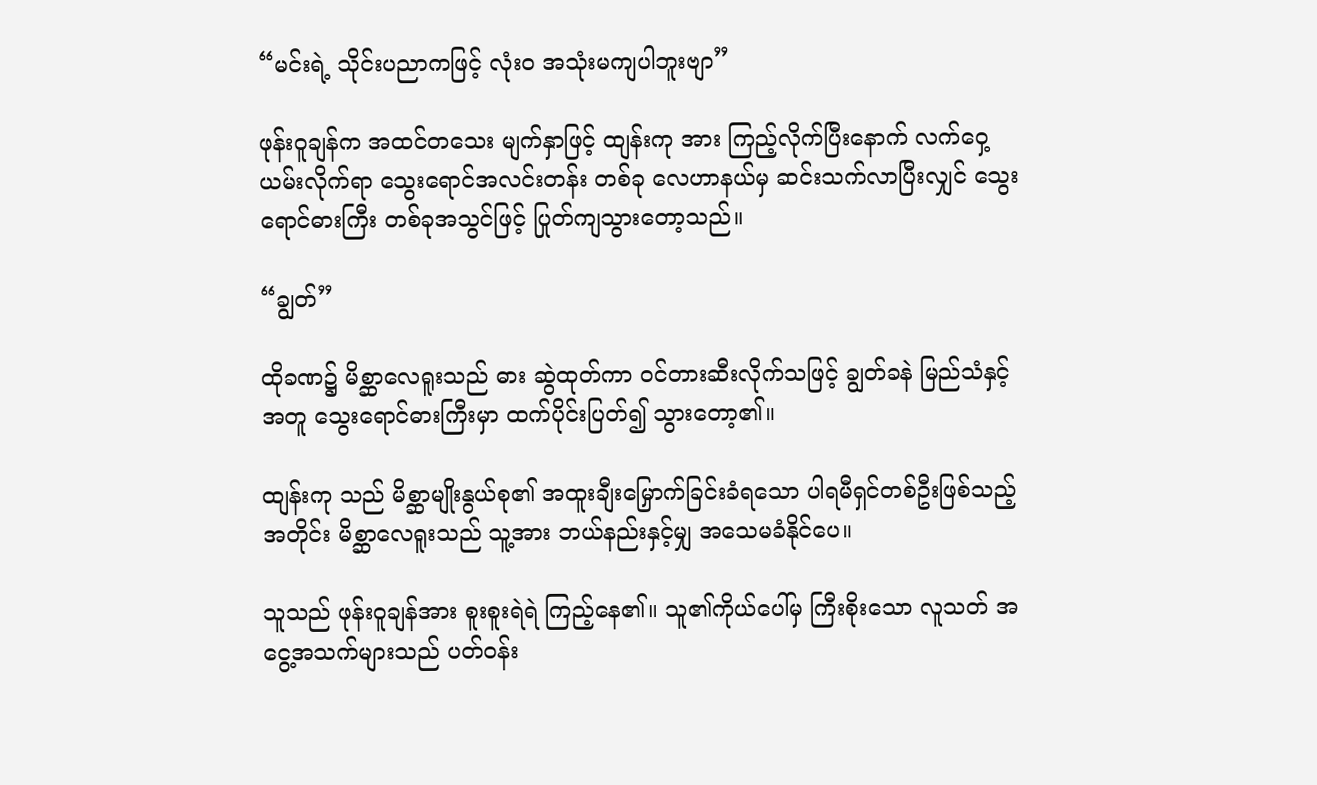“မင်းရဲ့ သိုင်းပညာကဖြင့် လုံးဝ အသုံးမကျပါဘူးဗျာ”

ဖုန်းဝူချန်က အထင်တသေး မျက်နှာဖြင့် ထျန်းကု အား ကြည့်လိုက်ပြီးနောက် လက်ဝှေ့ယမ်းလိုက်ရာ သွေးရောင်အလင်းတန်း တစ်ခု လေဟာနယ်မှ ဆင်းသက်လာပြီးလျှင် သွေးရောင်ဓားကြီး တစ်ခုအသွင်ဖြင့် ပြုတ်ကျသွားတော့သည်။

“ချွတ်”

ထိုခဏ၌ မိစ္ဆာလေရူးသည် ဓား ဆွဲထုတ်ကာ ဝင်တားဆီးလိုက်သဖြင့် ချွတ်ခနဲ မြည်သံနှင့်အတူ သွေးရောင်ဓားကြီးမှာ ထက်ပိုင်းပြတ်၍ သွားတော့၏။

ထျန်းကု သည် မိစ္ဆာမျိုးနွယ်စု၏ အထူးချီးမြှောက်ခြင်းခံရသော ပါရမီရှင်တစ်ဦးဖြစ်သည့်အတိုင်း မိစ္ဆာလေရူးသည် သူ့အား ဘယ်နည်းနှင့်မျှ အသေမခံနိုင်ပေ။

သူသည် ဖုန်းဝူချန်အား စူးစူးရဲရဲ ကြည့်နေ၏။ သူ၏ကိုယ်ပေါ်မှ ကြီးစိုးသော လူသတ် အငွေ့အသက်များသည် ပတ်ဝန်း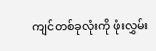ကျင်တစ်ခုလုံးကို ဖုံးလွှမ်း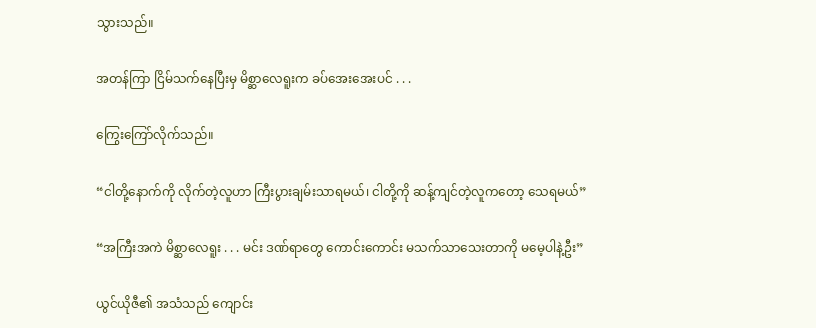သွားသည်။

အတန်ကြာ ငြိမ်သက်နေပြီးမှ မိစ္ဆာလေရူးက ခပ်အေးအေးပင် . . .

ကြွေးကြော်လိုက်သည်။

“ငါတို့နောက်ကို လိုက်တဲ့လူဟာ ကြီးပွားချမ်းသာရမယ်၊ ငါတို့ကို ဆန့်ကျင်တဲ့လူကတော့ သေရမယ်”

“အကြီးအကဲ မိစ္ဆာလေရူး . . . မင်း ဒဏ်ရာတွေ ကောင်းကောင်း မသက်သာသေးတာကို မမေ့ပါနဲ့ဦး”

ယွင်ယိုဇီ၏ အသံသည် ကျောင်း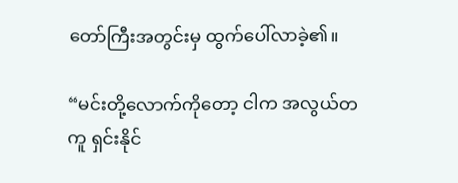တော်ကြီးအတွင်းမှ ထွက်ပေါ်လာခဲ့၏။

“မင်းတို့လောက်ကိုတော့ ငါက အလွယ်တကူ ရှင်းနိုင်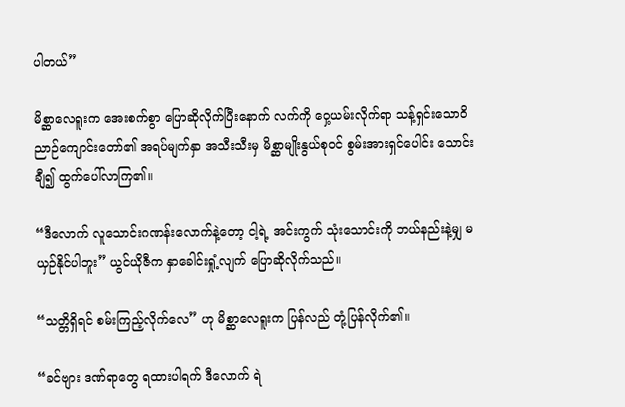ပါတယ်”

မိစ္ဆာလေရူးက အေးစက်စွာ ပြောဆိုလိုက်ပြီးနောက် လက်ကို ဝှေ့ယမ်းလိုက်ရာ သန့်ရှင်းသောဝိညာဉ်ကျောင်းတော်၏ အရပ်မျက်နှာ အသီးသီးမှ မိစ္ဆာမျိုးနွယ်စုဝင် စွမ်းအားရှင်ပေါင်း သောင်းချီ၍ ထွက်ပေါ်လာကြ၏။

“ဒီလောက် လူသောင်းဂဏန်းလောက်နဲ့တော့ ငါ့ရဲ့ အင်းကွက် သုံးသောင်းကို ဘယ်နည်းနဲ့မျှ မယှဉ်နိုင်ပါဘူး” ယွင်ယိုဇီက နှာခေါင်းရှုံ့လျက် ပြောဆိုလိုက်သည်။

“သတ္တိရှိရင် စမ်းကြည့်လိုက်လေ” ဟု မိစ္ဆာလေရူးက ပြန်လည် တုံ့ပြန်လိုက်၏။

“ခင်ဗျား ဒဏ်ရာတွေ ရထားပါရက် ဒီလောက် ရဲ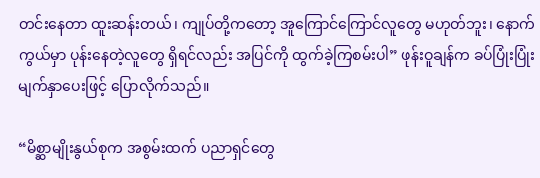တင်းနေတာ ထူးဆန်းတယ်၊ ကျုပ်တို့ကတော့ အူကြောင်ကြောင်လူတွေ မဟုတ်ဘူး၊ နောက်ကွယ်မှာ ပုန်းနေတဲ့လူတွေ ရှိရင်လည်း အပြင်ကို ထွက်ခဲ့ကြစမ်းပါ” ဖုန်းဝူချန်က ခပ်ပြုံးပြုံး မျက်နှာပေးဖြင့် ပြောလိုက်သည်။

“မိစ္ဆာမျိုးနွယ်စုက အစွမ်းထက် ပညာရှင်တွေ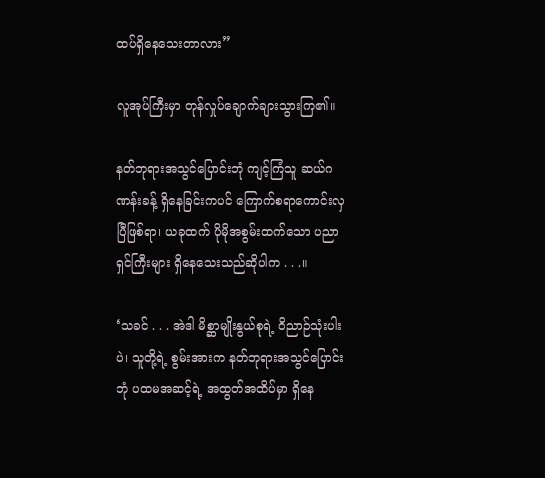ထပ်ရှိနေသေးတာလား”

လူအုပ်ကြီးမှာ တုန်လှုပ်ချောက်ချားသွားကြ၏။

နတ်ဘုရားအသွင်ပြောင်းဘုံ ကျင့်ကြံသူ ဆယ်ဂဏန်းခန့် ရှိနေခြင်းကပင် ကြောက်စရာကောင်းလှပြီဖြစ်ရာ၊ ယခုထက် ပိုမိုအစွမ်းထက်သော ပညာရှင်ကြီးများ ရှိနေသေးသည်ဆိုပါက . . .။

‘သခင် . . . အဲဒါ မိစ္ဆာမျိုးနွယ်စုရဲ့ ဝိညာဉ်သုံးပါးပဲ၊ သူတို့ရဲ့ စွမ်းအားက နတ်ဘုရားအသွင်ပြောင်းဘုံ ပထမအဆင့်ရဲ့ အထွတ်အထိပ်မှာ ရှိနေ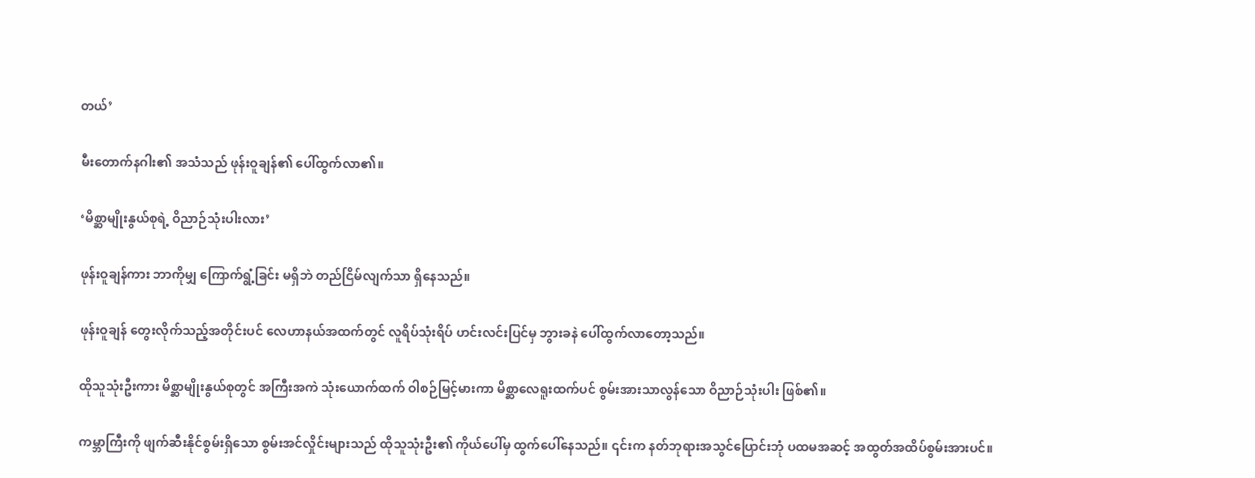တယ်’

မီးတောက်နဂါး၏ အသံသည် ဖုန်းဝူချန်၏ ပေါ်ထွက်လာ၏။

‘မိစ္ဆာမျိုးနွယ်စုရဲ့ ဝိညာဉ်သုံးပါးလား’

ဖုန်းဝူချန်ကား ဘာကိုမျှ ကြောက်ရွံ့ခြင်း မရှိဘဲ တည်ငြိမ်လျက်သာ ရှိနေသည်။

ဖုန်းဝူချန် တွေးလိုက်သည့်အတိုင်းပင် လေဟာနယ်အထက်တွင် လူရိပ်သုံးရိပ် ဟင်းလင်းပြင်မှ ဘွားခနဲ ပေါ်ထွက်လာတော့သည်။

ထိုသူသုံးဦးကား မိစ္ဆာမျိုးနွယ်စုတွင် အကြီးအကဲ သုံးယောက်ထက် ဝါစဉ်မြင့်မားကာ မိစ္ဆာလေရူးထက်ပင် စွမ်းအားသာလွန်သော ဝိညာဉ်သုံးပါး ဖြစ်၏။

ကမ္ဘာကြီးကို ဖျက်ဆီးနိုင်စွမ်းရှိသော စွမ်းအင်လှိုင်းများသည် ထိုသူသုံးဦး၏ ကိုယ်ပေါ်မှ ထွက်ပေါ်နေသည်။ ၎င်းက နတ်ဘုရားအသွင်ပြောင်းဘုံ ပထမအဆင့် အထွတ်အထိပ်စွမ်းအားပင်။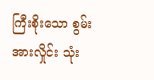ကြီးစိုးသော စွမ်းအားလှိုင်း သုံး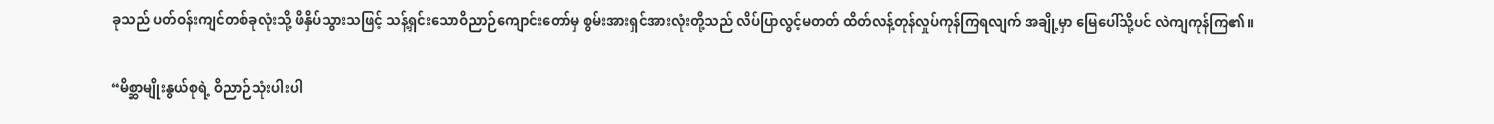ခုသည် ပတ်ဝန်းကျင်တစ်ခုလုံးသို့ ဖိနှိပ်သွားသဖြင့် သန့်ရှင်းသောဝိညာဉ်ကျောင်းတော်မှ စွမ်းအားရှင်အားလုံးတို့သည် လိပ်ပြာလွင့်မတတ် ထိတ်လန့်တုန်လှုပ်ကုန်ကြရလျက် အချို့မှာ မြေပေါ်သို့ပင် လဲကျကုန်ကြ၏။

“မိစ္ဆာမျိုးနွယ်စုရဲ့ ဝိညာဉ်သုံးပါးပါ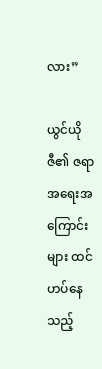လား”

ယွင်ယိုဇီ၏ ဇရာ အရေးအကြောင်းများ ထင်ဟပ်နေသည့်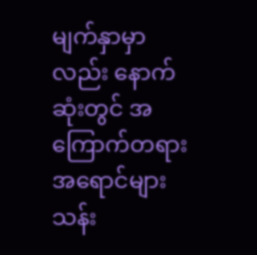မျက်နှာမှာလည်း နောက်ဆုံးတွင် အကြောက်တရား အရောင်များ သန်း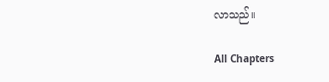လာသည်။

All Chapters